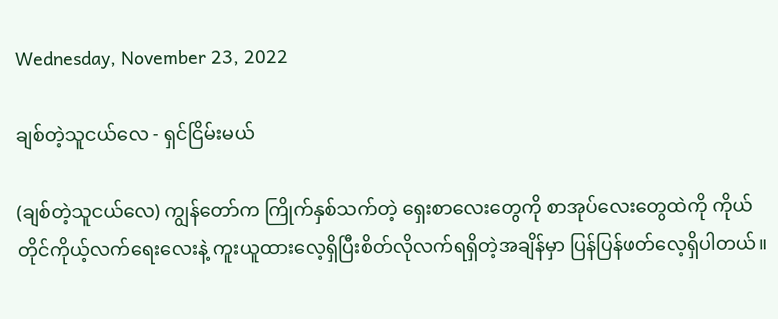Wednesday, November 23, 2022

ချစ်တဲ့သူငယ်လေ - ရှင်ငြိမ်းမယ်

(ချစ်တဲ့သူငယ်လေ) ကျွန်တော်က ကြိုက်နှစ်သက်တဲ့ ရှေးစာလေးတွေကို စာအုပ်လေးတွေထဲကို ကိုယ်တိုင်ကိုယ့်လက်ရေးလေးနဲ့ ကူးယူထားလေ့ရှိပြီးစိတ်လိုလက်ရရှိတဲ့အချိန်မှာ ပြန်ပြန်ဖတ်လေ့ရှိပါတယ်။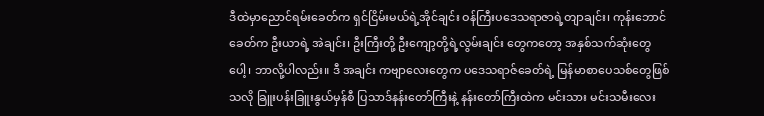ဒီထဲမှာညောင်ရမ်းခေတ်က ရှင်ငြိမ်းမယ်ရဲ့အိုင်ချင်း ဝန်ကြီးပဒေသရာဇာရဲ့တျာချင်း၊ ကုန်းဘောင်ခေတ်က ဦးယာရဲ့ အဲချင်း၊ ဦးကြီးတို့ ဦးကျော့တို့ရဲ့လွမ်းချင်း တွေကတော့ အနှစ်သက်ဆုံးတွေပေါ့၊ ဘာလို့ပါလည်း။ ဒီ အချင်း ကဗျာလေးတွေက ပဒေသရာဇ်ခေတ်ရဲ့ မြန်မာစာပေသစ်တွေဖြစ်သလို ခြူးပန်းခြူးနွယ်မှန်စီ ပြသာဒ်နန်းတော်ကြီးနဲ့ နန်းတော်ကြီးထဲက မင်းသား မင်းသမီးလေး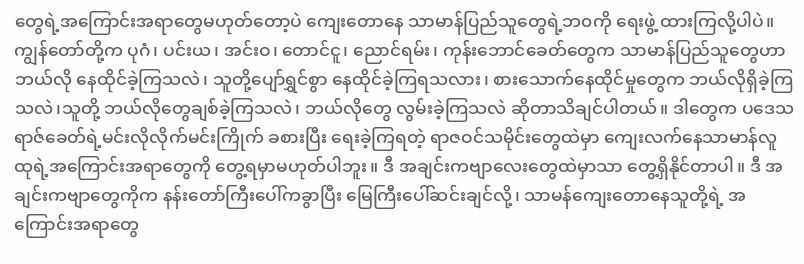တွေရဲ့အကြောင်းအရာတွေမဟုတ်တော့ပဲ ကျေးတောနေ သာမာန်ပြည်သူတွေရဲ့ဘ၀ကို ရေးဖွဲ့ ထားကြလို့ပါပဲ။ ကျွန်တော်တို့က ပုဂံ၊ ပင်းယ၊ အင်းဝ၊ တောင်ငူ၊ ညောင်ရမ်း၊ ကုန်းဘောင်ခေတ်တွေက သာမာန်ပြည်သူတွေဟာ ဘယ်လို နေထိုင်ခဲ့ကြသလဲ၊ သူတို့ပျော်ရွှင်စွာ နေထိုင်ခဲ့ကြရသလား၊ စားသောက်နေထိုင်မှုတွေက ဘယ်လိုရှိခဲ့ကြသလဲ၊သူတို့ ဘယ်လိုတွေချစ်ခဲ့ကြသလဲ၊ ဘယ်လိုတွေ လွမ်းခဲ့ကြသလဲ ဆိုတာသိချင်ပါတယ်။ ဒါတွေက ပဒေသရာဇ်ခေတ်ရဲ့မင်းလိုလိုက်မင်းကြိုက် ခစားပြီး ရေးခဲ့ကြရတဲ့ ရာဇဝင်သမိုင်းတွေထဲမှာ ကျေးလက်နေသာမာန်လူထုရဲ့အကြောင်းအရာတွေကို တွေ့ရမှာမဟုတ်ပါဘူး။ ဒီ အချင်းကဗျာလေးတွေထဲမှာသာ တွေ့ရှိနိုင်တာပါ။ ဒီ အချင်းကဗျာတွေကိုက နန်းတော်ကြီးပေါ်ကခွာပြီး မြေကြီးပေါ်ဆင်းချင်လို့၊ သာမန်ကျေးတောနေသူတို့ရဲ့ အကြောင်းအရာတွေ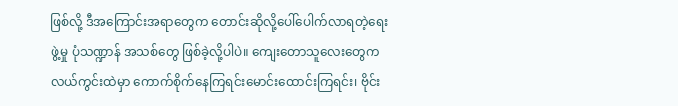ဖြစ်လို့ ဒီအကြောင်းအရာတွေက တောင်းဆိုလို့ပေါ်ပေါက်လာရတဲ့ရေးဖွဲ့မှု ပုံသဏ္ဍာန် အသစ်တွေ ဖြစ်ခဲ့လို့ပါပဲ။ ကျေးတောသူလေးတွေက လယ်ကွင်းထဲမှာ ကောက်စိုက်နေကြရင်းမောင်းထောင်းကြရင်း၊ ဗိုင်း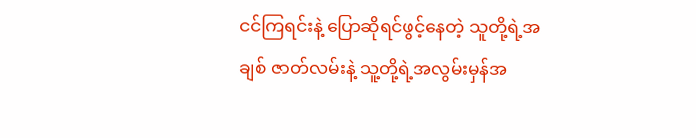ငင်ကြရင်းနဲ့ ပြောဆိုရင်ဖွင့်နေတဲ့ သူတို့ရဲ့အချစ် ဇာတ်လမ်းနဲ့ သူ့တို့ရဲ့အလွမ်းမှန်အ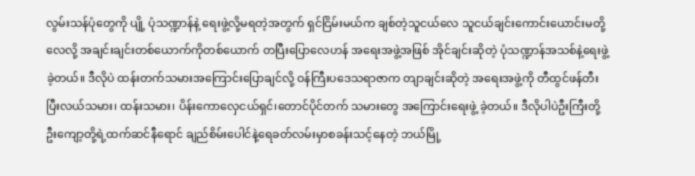လွမ်းသန်ပုံတွေကို ပျို့ ပုံသဏ္ဍာန်နဲ့ ရေးဖွဲ့လို့မရတဲ့အတွက် ရှင်ငြိမ်းမယ်က ချစ်တဲ့သူငယ်လေ သူငယ်ချင်းကောင်းယောင်းမတို့ လေလို့ အချင်းချင်းတစ်ယောက်ကိုတစ်ယောက် တပြီးပြောလေဟန် အရေးအဖွဲ့အဖြစ် အိုင်ချင်းဆိုတဲ့ ပုံသဏ္ဍာန်အသစ်နဲ့ရေးဖွဲ့ခဲ့တယ်။ ဒီလိုပဲ ထန်းတက်သမားအကြောင်းပြောချင်လို့ ဝန်ကြီးပဒေသရာဇာက တျာချင်းဆိုတဲ့ အရေးအဖွဲ့ကို တီထွင်ဖန်တီးပြီးလယ်သမား၊ ထန်းသမား၊ ပိန်းကောလှေငယ်ရှင်၊တောင်ပိုင်တက် သမားတွေ အကြောင်းရေးဖွဲ့ ခဲ့တယ်။ ဒီလိုပါပဲဦးကြီးတို့ဦးကျော့တို့ရဲ့ထက်ဆင်နီရောင် ချည်စိမ်းပေါင်နဲ့ရေခတ်လမ်းမှာစခန်းသင့်နေတဲ့ ဘယ်မြို့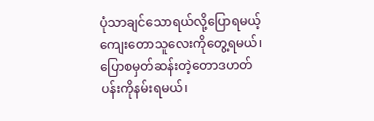ပုံသာချင်သောရယ်လို့ပြောရမယ့် ကျေးတောသူလေးကိုတွေ့ရမယ်၊ ပြောစမှတ်ဆန်းတဲ့တောဒဟတ်ပန်းကိုနမ်းရမယ်၊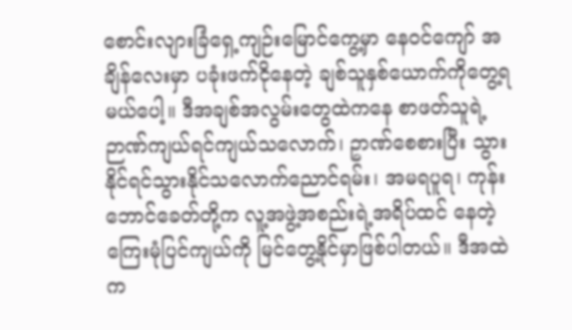စောင်းလျားခြံရှေ့ကျဉ်းမြောင်ကွေ့မှာ နေဝင်ကျော် အချိန်လေးမှာ ပခုံးဖက်ငိုနေတဲ့ ချစ်သူနှစ်ယောက်ကိုတွေ့ရမယ်ပေါ့။ ဒီအချစ်အလွမ်းတွေထဲကနေ စာဖတ်သူရဲ့ ဉာဏ်ကျယ်ရင်ကျယ်သလောက်၊ ဥာဏ်စေစားပြီး သွားနိုင်ရင်သွားနိုင်သလောက်ညောင်ရမ်း၊ အမရပူရ၊ ကုန်းဘောင်ခေတ်တို့က လူ့အဖွဲ့အစည်းရဲ့အရိပ်ထင် နေတဲ့ ကြေးမုံပြင်ကျယ်ကို မြင်တွေ့နိုင်မှာဖြစ်ပါတယ်။ ဒီအထဲက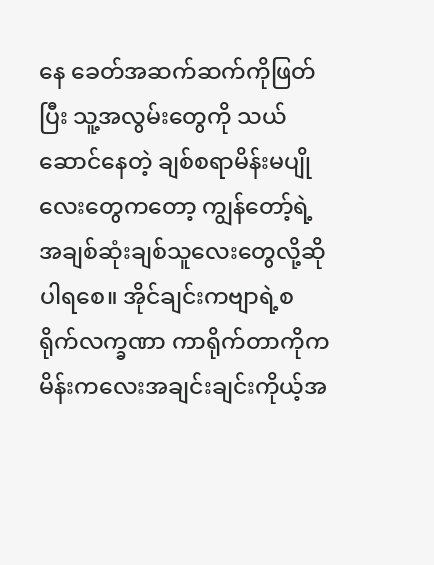နေ ခေတ်အဆက်ဆက်ကိုဖြတ်ပြီး သူ့အလွမ်းတွေကို သယ်ဆောင်နေတဲ့ ချစ်စရာမိန်းမပျိုလေးတွေကတော့ ကျွန်တော့်ရဲ့အချစ်ဆုံးချစ်သူလေးတွေလို့ဆိုပါရစေ။ အိုင်ချင်းကဗျာရဲ့စရိုက်လက္ခဏာ ကာရိုက်တာကိုက မိန်းကလေးအချင်းချင်းကိုယ့်အ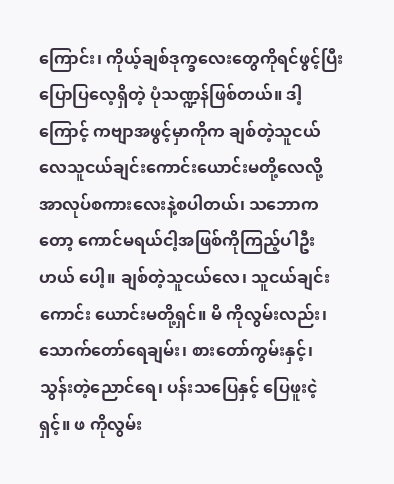ကြောင်း၊ ကိုယ့်ချစ်ဒုက္ခလေးတွေကိုရင်ဖွင့်ပြီး ပြောပြလေ့ရှိတဲ့ ပုံသဏ္ဍန်ဖြစ်တယ်။ ဒါ့ကြောင့် ကဗျာအဖွင့်မှာကိုက ချစ်တဲ့သူငယ်လေသူငယ်ချင်းကောင်းယောင်းမတို့လေလို့ အာလုပ်စကားလေးနဲ့စပါတယ်၊ သဘောကတော့ ကောင်မရယ်ငါ့အဖြစ်ကိုကြည့်ပါဦးဟယ် ပေါ့။ ချစ်တဲ့သူငယ်လေ၊ သူငယ်ချင်းကောင်း ယောင်းမတို့ရှင်။ မိ ကိုလွမ်းလည်း၊ သောက်တော်ရေချမ်း၊ စားတော်ကွမ်းနှင့်၊ သွန်းတဲ့ညောင်ရေ၊ ပန်းသပြေနှင့် ပြေဖူးငဲ့ရှင့်။ ဖ ကိုလွမ်း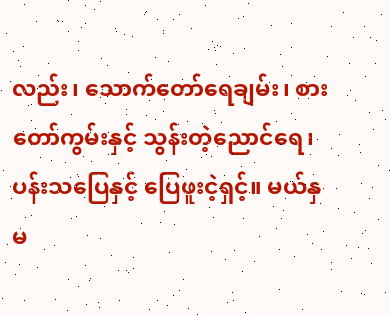လည်း၊ သောက်တော်ရေချမ်း၊ စားတော်ကွမ်းနှင့် သွန်းတဲ့ညောင်ရေ၊ ပန်းသပြေနှင့် ပြေဖူးငဲ့ရှင့်။ မယ်နှမ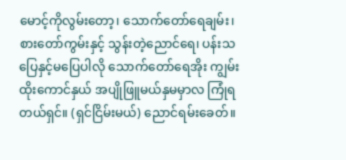မောင့်ကိုလွမ်းတော့၊ သောက်တော်ရေချမ်း၊ စားတော်ကွမ်းနှင့် သွန်းတဲ့ညောင်ရေ၊ ပန်းသပြေနှင့်မပြေပါလို သောက်တော်ရေအိုး ကျွမ်းထိုးကောင်နှယ် အပျိုဖြူမယ်နှမမှာလ ကြုံရတယ်ရှင်။ (ရှင်ငြိမ်းမယ်) ညောင်ရမ်းခေတ်။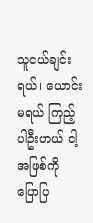သူငယ်ချင်းရယ်၊ ယောင်းမရယ် ကြည့်ပါဦးဟယ် ငါ့အဖြစ်ကို ပြောပြ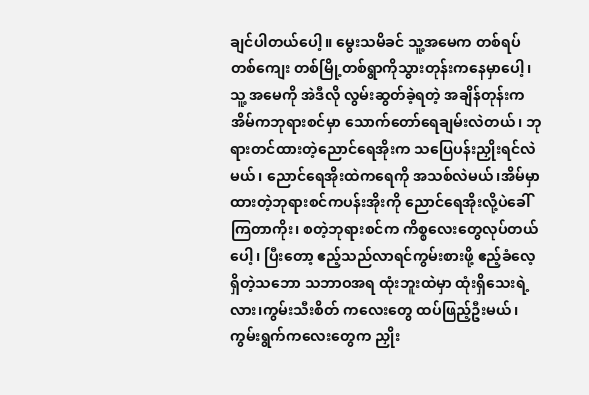ချင်ပါတယ်ပေါ့။ မွေးသမိခင် သူ့အမေက တစ်ရပ်တစ်ကျေး တစ်မြို့တစ်ရွာကိုသွားတုန်းကနေမှာပေါ့၊ သူ့ အမေကို အဲဒီလို လွမ်းဆွတ်ခဲ့ရတဲ့ အချိန်တုန်းက အိမ်ကဘုရားစင်မှာ သောက်တော်ရေချမ်းလဲတယ်၊ ဘုရားတင်ထားတဲ့ညောင်ရေအိုးက သပြေပန်းညှိုးရင်လဲမယ်၊ ညောင်ရေအိုးထဲကရေကို အသစ်လဲမယ်၊အိမ်မှာထားတဲ့ဘုရားစင်ကပန်းအိုးကို ညောင်ရေအိုးလို့ပဲခေါ်ကြတာကိုး၊ စတဲ့ဘုရားစင်က ကိစ္စလေးတွေလုပ်တယ်ပေါ့၊ ပြီးတော့ ဧည့်သည်လာရင်ကွမ်းစားဖို့ ဧည့်ခံလေ့ရှိတဲ့သဘော သဘာဝအရ ထုံးဘူးထဲမှာ ထုံးရှိသေးရဲ့လား၊ကွမ်းသီးစိတ် ကလေးတွေ ထပ်ဖြည့်ဦးမယ်၊ ကွမ်းရွက်ကလေးတွေက ညှိုး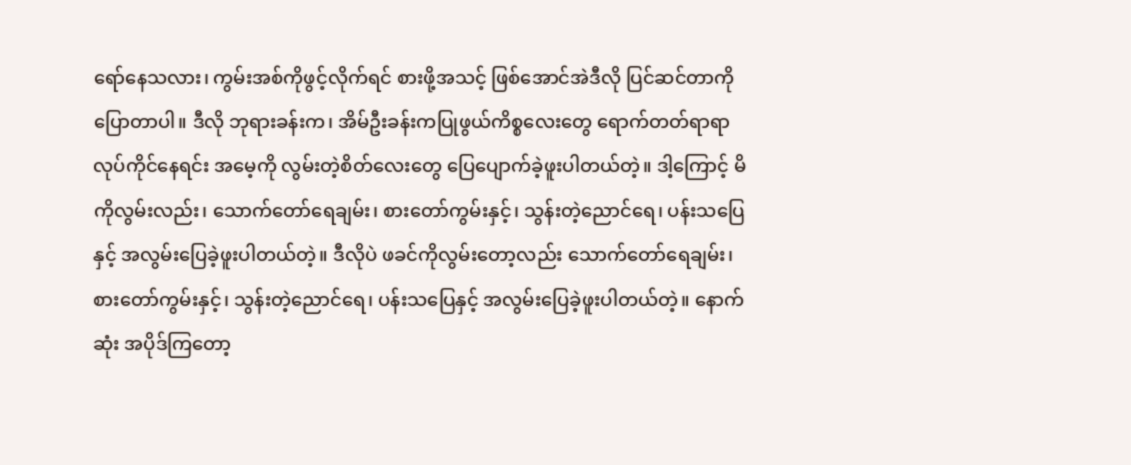ရော်နေသလား၊ ကွမ်းအစ်ကိုဖွင့်လိုက်ရင် စားဖို့အသင့် ဖြစ်အောင်အဲဒီလို ပြင်ဆင်တာကိုပြောတာပါ။ ဒီလို ဘုရားခန်းက၊ အိမ်ဦးခန်းကပြုဖွယ်ကိစ္စလေးတွေ ရောက်တတ်ရာရာလုပ်ကိုင်နေရင်း အမေ့ကို လွမ်းတဲ့စိတ်လေးတွေ ပြေပျောက်ခဲ့ဖူးပါတယ်တဲ့။ ဒါ့ကြောင့် မိကိုလွမ်းလည်း၊ သောက်တော်ရေချမ်း၊ စားတော်ကွမ်းနှင့်၊ သွန်းတဲ့ညောင်ရေ၊ ပန်းသပြေနှင့် အလွမ်းပြေခဲ့ဖူးပါတယ်တဲ့။ ဒီလိုပဲ ဖခင်ကိုလွမ်းတော့လည်း သောက်တော်ရေချမ်း၊ စားတော်ကွမ်းနှင့်၊ သွန်းတဲ့ညောင်ရေ၊ ပန်းသပြေနှင့် အလွမ်းပြေခဲ့ဖူးပါတယ်တဲ့။ နောက်ဆုံး အပိုဒ်ကြတော့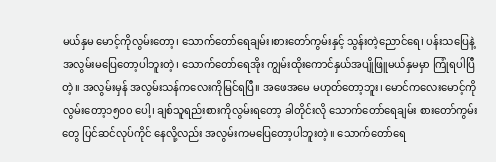မယ်နှမ မောင့်ကိုလွမ်းတော့၊ သောက်တော်ရေချမ်း၊စားတော်ကွမ်းနှင့် သွန်းတဲ့ညောင်ရေ၊ ပန်းသပြေနဲ့အလွမ်းမပြေတော့ပါဘူးတဲ့၊ သောက်တော်ရေအိုး ကျွမ်းထိုးကောင်နှယ်အပျိုဖြူမယ်နှမမှာ ကြုံရပါပြီတဲ့။ အလွမ်းမှန် အလွမ်းသန်ကလေးကိုမြင်ရပြီ။ အဖေအမေ မဟုတ်တော့ဘူး၊ မောင်ကလေးမောင့်ကိုလွမ်းတော့၁၅၀၀ ပေါ့၊ ချစ်သူရည်းစားကိုလွမ်းရတော့ ခါတိုင်းလို သောက်တော်ရေချမ်း စားတော်ကွမ်းတွေ ပြင်ဆင်လုပ်ကိုင် နေလို့လည်း အလွမ်းကမပြေတော့ပါဘူးတဲ့။ သောက်တော်ရေ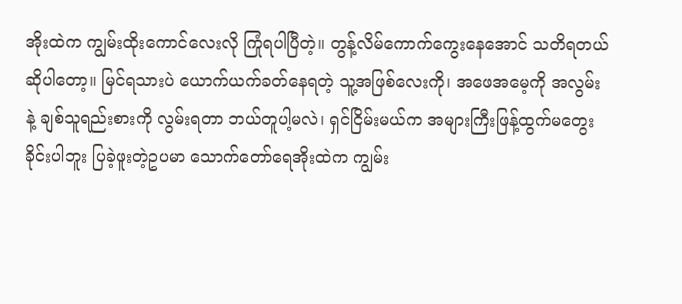အိုးထဲက ကျွမ်းထိုးကောင်လေးလို ကြုံရပါပြီတဲ့။ တွန့်လိမ်ကောက်ကွေးနေအောင် သတိရတယ်ဆိုပါတော့။ မြင်ရသားပဲ ယောက်ယက်ခတ်နေရတဲ့ သူ့အဖြစ်လေးကို၊ အဖေအမေ့ကို အလွမ်းနဲ့ ချစ်သူရည်းစားကို လွမ်းရတာ ဘယ်တူပါ့မလဲ၊ ရှင်ငြိမ်းမယ်က အများကြီးဖြန့်ထွက်မတွေးခိုင်းပါဘူး ပြခဲ့ဖူးတဲ့ဥပမာ သောက်တော်ရေအိုးထဲက ကျွမ်း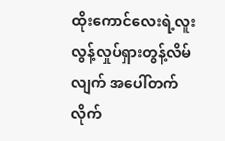ထိုးကောင်လေးရဲ့လူးလွန့်လှုပ်ရှားတွန့်လိမ်လျက် အပေါ်တက်လိုက်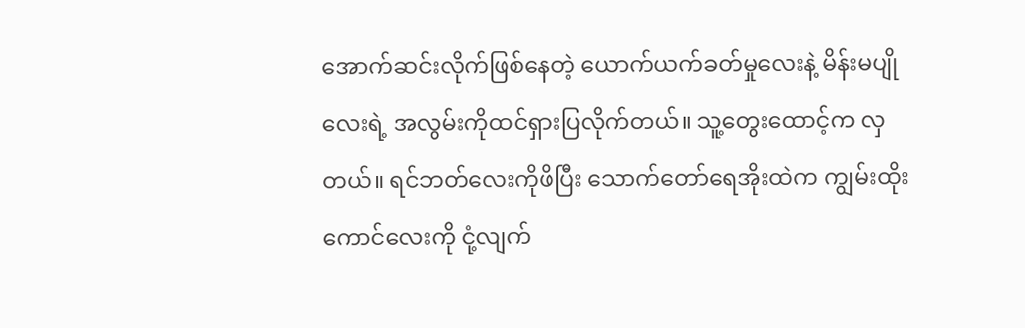အောက်ဆင်းလိုက်ဖြစ်နေတဲ့ ယောက်ယက်ခတ်မှုလေးနဲ့ မိန်းမပျိုလေးရဲ့ အလွမ်းကိုထင်ရှားပြလိုက်တယ်။ သူ့တွေးထောင့်က လှတယ်။ ရင်ဘတ်လေးကိုဖိပြီး သောက်တော်ရေအိုးထဲက ကျွမ်းထိုးကောင်လေးကို ငုံ့လျက်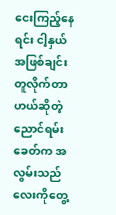ငေးကြည့်နေရင်း ငါ့နှယ် အဖြစ်ချင်းတူလိုက်တာဟယ်ဆိုတဲ့ ညောင်ရမ်းခေတ်က အလွမ်းသည်လေးကိုတွေ့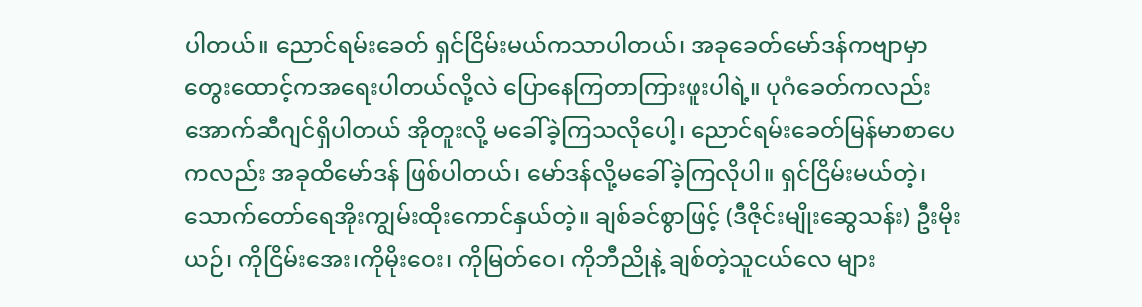ပါတယ်။ ညောင်ရမ်းခေတ် ရှင်ငြိမ်းမယ်ကသာပါတယ်၊ အခုခေတ်မော်ဒန်ကဗျာမှာ တွေးထောင့်ကအရေးပါတယ်လို့လဲ ပြောနေကြတာကြားဖူးပါရဲ့။ ပုဂံခေတ်ကလည်း အောက်ဆီဂျင်ရှိပါတယ် အိုတူးလို့ မခေါ်ခဲ့ကြသလိုပေါ့၊ ညောင်ရမ်းခေတ်မြန်မာစာပေကလည်း အခုထိမော်ဒန် ဖြစ်ပါတယ်၊ မော်ဒန်လို့မခေါ်ခဲ့ကြလိုပါ။ ရှင်ငြိမ်းမယ်တဲ့၊ သောက်တော်ရေအိုးကျွမ်းထိုးကောင်နှယ်တဲ့။ ချစ်ခင်စွာဖြင့် (ဒီဇိုင်းမျိုးဆွေသန်း) ဦးမိုးယဉ်၊ ကိုငြိမ်းအေး၊ကိုမိုးဝေး၊ ကိုမြတ်ဝေ၊ ကိုဘီညိုနဲ့ ချစ်တဲ့သူငယ်လေ များ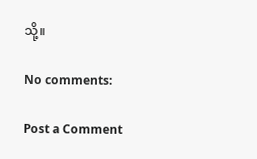သို့။

No comments:

Post a Comment